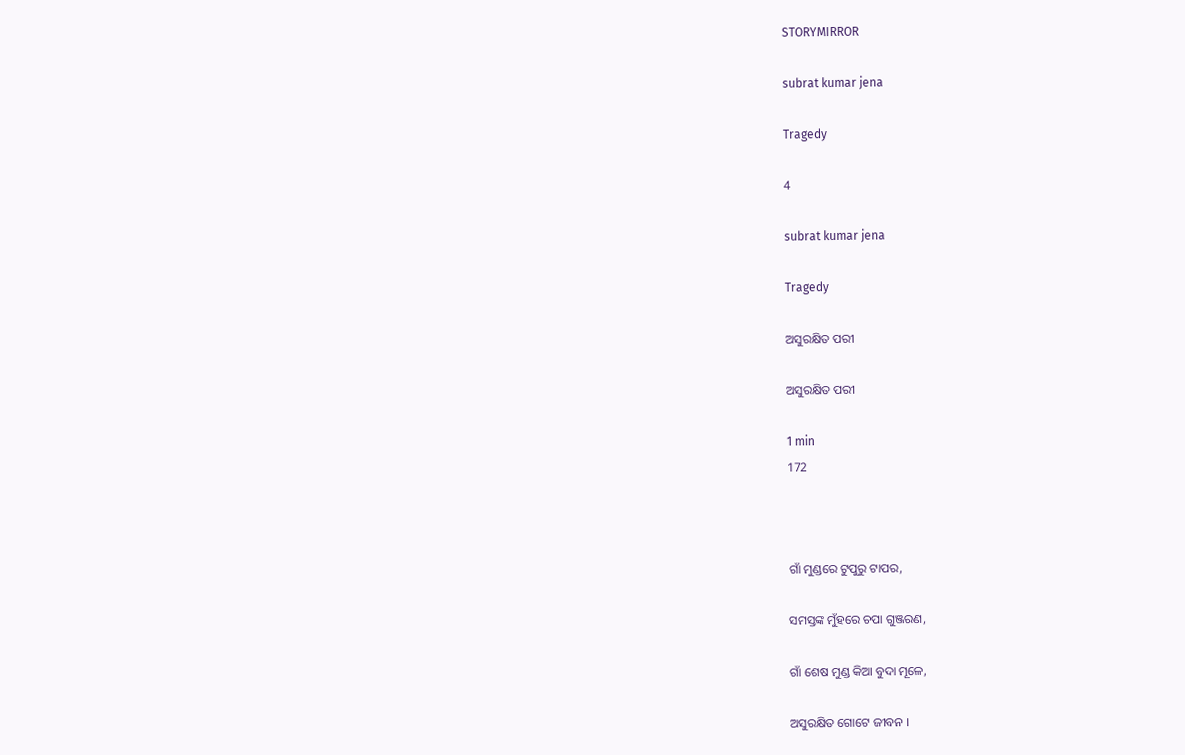STORYMIRROR

subrat kumar jena

Tragedy

4

subrat kumar jena

Tragedy

ଅସୁରକ୍ଷିତ ପରୀ

ଅସୁରକ୍ଷିତ ପରୀ

1 min
172



ଗାଁ ମୁଣ୍ଡରେ ଟୁପୁରୁ ଟାପର,

ସମସ୍ତଙ୍କ ମୁଁହରେ ଚପା ଗୁଞ୍ଜରଣ,

ଗାଁ ଶେଷ ମୁଣ୍ଡ କିଆ ବୁଦା ମୂଳେ,

ଅସୁରକ୍ଷିତ ଗୋଟେ ଜୀବନ ।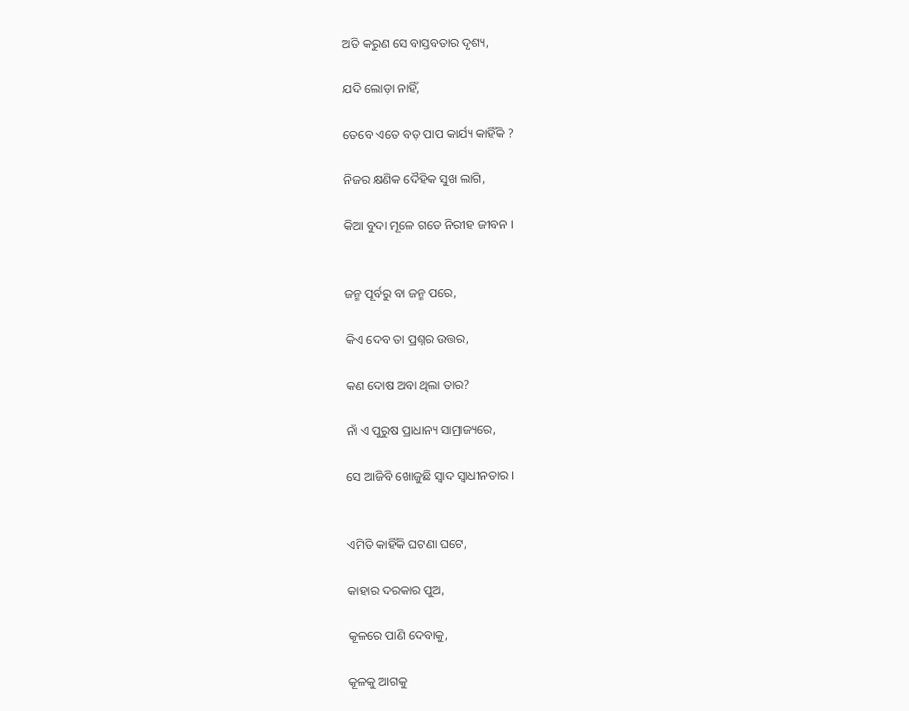ଅତି କରୁଣ ସେ ବାସ୍ତବତାର ଦୃଶ୍ୟ,

ଯଦି ଲୋଡ଼ା ନାହିଁ,

ତେବେ ଏତେ ବଡ଼ ପାପ କାର୍ଯ୍ୟ କାହିଁକି ?

ନିଜର କ୍ଷଣିକ ଦୈହିକ ସୁଖ ଲାଗି,

କିଆ ବୁଦା ମୂଳେ ଗଡେ ନିରୀହ ଜୀବନ ।


ଜନ୍ମ ପୂର୍ବରୁ ବା ଜନ୍ମ ପରେ,

କିଏ ଦେବ ତା ପ୍ରଶ୍ନର ଉତ୍ତର,

କଣ ଦୋଷ ଅବା ଥିଲା ତାର?

ନାଁ ଏ ପୁରୁଷ ପ୍ରାଧାନ୍ୟ ସାମ୍ରାଜ୍ୟରେ,

ସେ ଆଜିବି ଖୋଜୁଛି ସ୍ୱାଦ ସ୍ୱାଧୀନତାର ।


ଏମିତି କାହିଁକି ଘଟଣା ଘଟେ,

କାହାର ଦରକାର ପୁଅ,

କୂଳରେ ପାଣି ଦେବାକୁ,

କୂଳକୁ ଆଗକୁ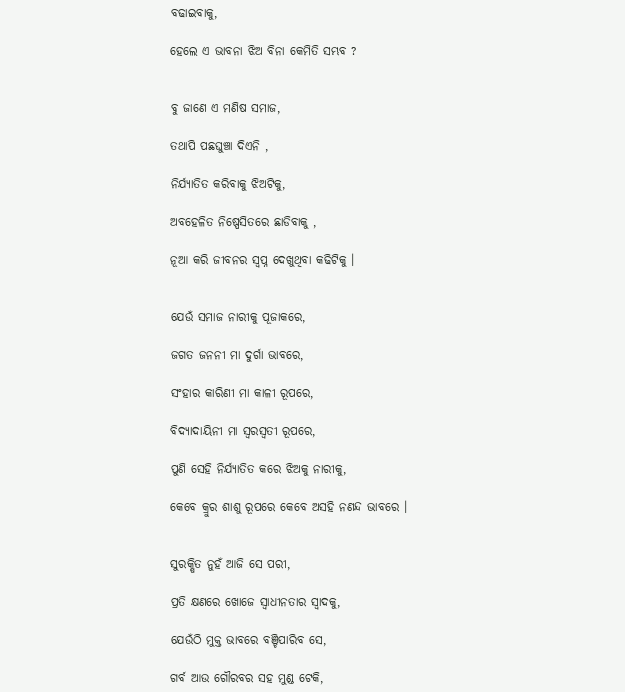ବଢାଇବାକୁ,

ହେଲେ ଏ ଭାବନା ଝିଅ ବିନା କେମିତି ସମ୍ଭବ ?


ବୁ ଜାଣେ ଏ ମଣିଷ ସମାଜ,

ତଥାପି ପଛଘୁଞ୍ଚା ଦିଏନି ,

ନିର୍ଯ୍ୟାତିତ କରିବାକୁ ଝିଅଟିକୁ,

ଅବହେଳିତ ନିଷ୍ପେସିତରେ ଛାଡିବାକୁ ,

ନୂଆ କରି ଜୀବନର ସ୍ବପ୍ନ ଦେଖୁଥିବା କଢିଟିକୁ ।


ଯେଉଁ ସମାଜ ନାରୀକୁ ପୂଜାକରେ,

ଜଗତ ଜନନୀ ମା ଦୁର୍ଗା ଭାବରେ,

ସଂହାର କାରିଣୀ ମା କାଳୀ ରୂପରେ,

ବିଦ୍ୟାଦାୟିନୀ ମା ସ୍ୱରସ୍ବତୀ ରୂପରେ,

ପୁଣି ସେହି ନିର୍ଯ୍ୟାତିତ କରେ ଝିଅକୁ ନାରୀକୁ,

କେବେ କ୍ରୁର ଶାଶୁ ରୂପରେ କେବେ ଅସହି ନଣନ୍ଦ ଭାବରେ ।


ସୁରକ୍ଷିତ ନୁହଁ ଆଜି ସେ ପରୀ,

ପ୍ରତି କ୍ଷଣରେ ଖୋଜେ ସ୍ୱାଧୀନତାର ସ୍ଵାଦକୁ,

ଯେଉଁଠି ମୁକ୍ତ ଭାବରେ ବଞ୍ଚିପାରିବ ସେ,

ଗର୍ବ ଆଉ ଗୌରବର ସହ ମୁଣ୍ଡ ଟେକି,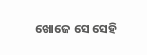ଖୋଜେ ସେ ସେହି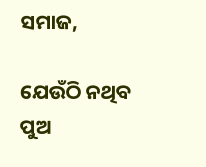ସମାଜ,

ଯେଉଁଠି ନଥିବ ପୁଅ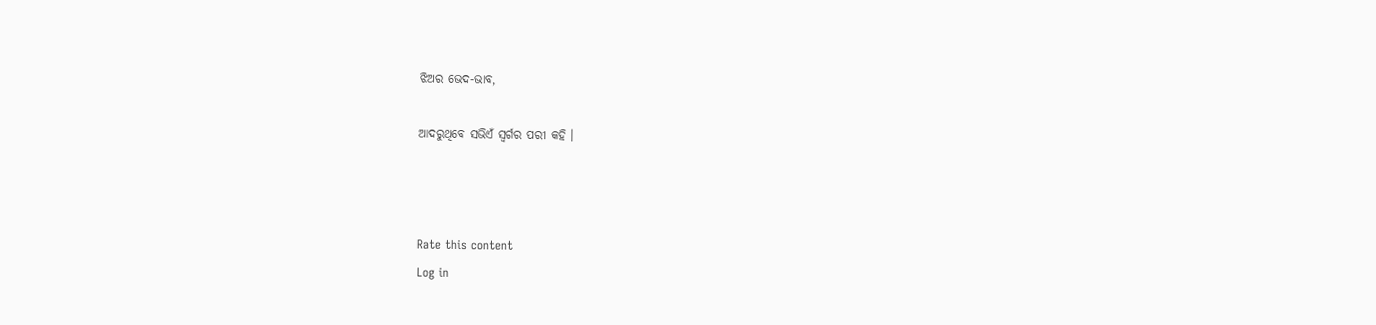ଝିଅର ଭେଦ-ଭାବ,

ଆଦରୁଥିବେ ସଭିଏଁ ସ୍ୱର୍ଗର ପରୀ କହି ।



Rate this content
Log in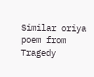Similar oriya poem from Tragedy